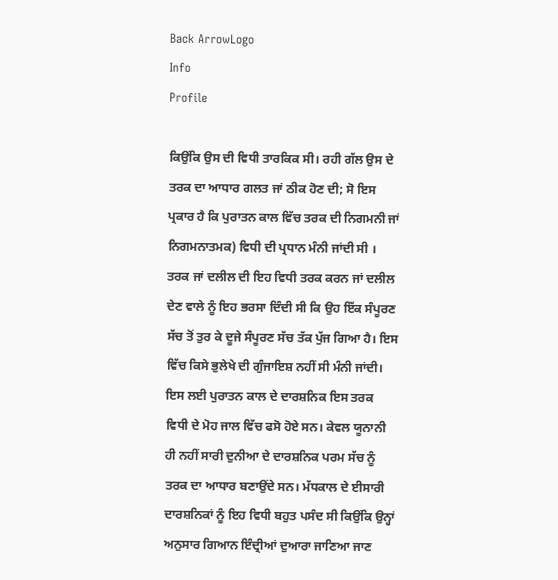Back ArrowLogo
Info
Profile

ਕਿਉਂਕਿ ਉਸ ਦੀ ਵਿਧੀ ਤਾਰਕਿਕ ਸੀ। ਰਹੀ ਗੱਲ ਉਸ ਦੇ ਤਰਕ ਦਾ ਆਧਾਰ ਗਲਤ ਜਾਂ ਠੀਕ ਹੋਣ ਦੀ; ਸੋ ਇਸ ਪ੍ਰਕਾਰ ਹੈ ਕਿ ਪੁਰਾਤਨ ਕਾਲ ਵਿੱਚ ਤਰਕ ਦੀ ਨਿਗਮਨੀ ਜਾਂ ਨਿਗਮਨਾਤਮਕ) ਵਿਧੀ ਦੀ ਪ੍ਰਧਾਨ ਮੰਨੀ ਜਾਂਦੀ ਸੀ । ਤਰਕ ਜਾਂ ਦਲੀਲ ਦੀ ਇਹ ਵਿਧੀ ਤਰਕ ਕਰਨ ਜਾਂ ਦਲੀਲ ਦੇਣ ਵਾਲੇ ਨੂੰ ਇਹ ਭਰਸਾ ਦਿੰਦੀ ਸੀ ਕਿ ਉਹ ਇੱਕ ਸੰਪੂਰਣ ਸੱਚ ਤੋਂ ਤੁਰ ਕੇ ਦੂਜੇ ਸੰਪੂਰਣ ਸੱਚ ਤੱਕ ਪੁੱਜ ਗਿਆ ਹੈ। ਇਸ ਵਿੱਚ ਕਿਸੇ ਭੁਲੇਖੇ ਦੀ ਗੁੰਜਾਇਸ਼ ਨਹੀਂ ਸੀ ਮੰਨੀ ਜਾਂਦੀ। ਇਸ ਲਈ ਪੁਰਾਤਨ ਕਾਲ ਦੇ ਦਾਰਸ਼ਨਿਕ ਇਸ ਤਰਕ ਵਿਧੀ ਦੇ ਮੋਹ ਜਾਲ ਵਿੱਚ ਫਸੋ ਹੋਏ ਸਨ। ਕੇਵਲ ਯੂਨਾਨੀ ਹੀ ਨਹੀਂ ਸਾਰੀ ਦੁਨੀਆ ਦੇ ਦਾਰਸ਼ਨਿਕ ਪਰਮ ਸੱਚ ਨੂੰ ਤਰਕ ਦਾ ਆਧਾਰ ਬਣਾਉਂਦੇ ਸਨ। ਮੱਧਕਾਲ ਦੇ ਈਸਾਰੀ ਦਾਰਸ਼ਨਿਕਾਂ ਨੂੰ ਇਹ ਵਿਧੀ ਬਹੁਤ ਪਸੰਦ ਸੀ ਕਿਉਂਕਿ ਉਨ੍ਹਾਂ ਅਨੁਸਾਰ ਗਿਆਨ ਇੰਦ੍ਰੀਆਂ ਦੁਆਰਾ ਜਾਣਿਆ ਜਾਣ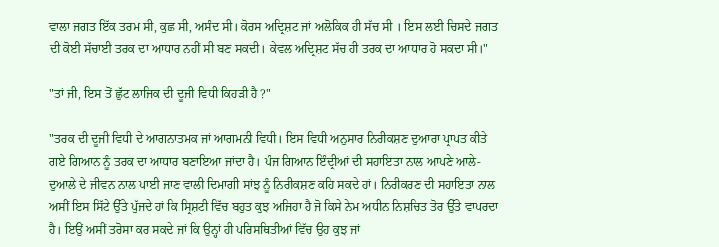ਵਾਲਾ ਜਗਤ ਇੱਕ ਤਰਮ ਸੀ, ਕੁਛ ਸੀ, ਅਸੰਦ ਸੀ। ਕੋਰਸ ਅਦ੍ਰਿਸ਼ਟ ਜਾਂ ਅਲੋਕਿਕ ਹੀ ਸੱਚ ਸੀ । ਇਸ ਲਈ ਚਿਸਦੇ ਜਗਤ ਦੀ ਕੋਈ ਸੱਚਾਈ ਤਰਕ ਦਾ ਆਧਾਰ ਨਹੀਂ ਸੀ ਬਣ ਸਕਦੀ। ਕੇਵਲ ਅਦ੍ਰਿਸ਼ਟ ਸੱਚ ਹੀ ਤਰਕ ਦਾ ਆਧਾਰ ਹੋ ਸਕਦਾ ਸੀ।"

"ਤਾਂ ਜੀ, ਇਸ ਤੋਂ ਛੁੱਟ ਲਾਜਿਕ ਦੀ ਦੂਜੀ ਵਿਧੀ ਕਿਹੜੀ ਹੈ ?"

"ਤਰਕ ਦੀ ਦੂਜੀ ਵਿਧੀ ਦੇ ਆਗਨਾਤਮਕ ਜਾਂ ਆਗਮਨੀ ਵਿਧੀ। ਇਸ ਵਿਧੀ ਅਨੁਸਾਰ ਨਿਰੀਕਸ਼ਣ ਦੁਆਰਾ ਪ੍ਰਾਪਤ ਕੀਤੇ ਗਏ ਗਿਆਨ ਨੂੰ ਤਰਕ ਦਾ ਆਧਾਰ ਬਣਾਇਆ ਜਾਂਦਾ ਹੈ। ਪੰਜ ਗਿਆਨ ਇੰਦ੍ਰੀਆਂ ਦੀ ਸਹਾਇਤਾ ਨਾਲ ਆਪਣੇ ਆਲੇ-ਦੁਆਲੇ ਦੇ ਜੀਵਨ ਨਾਲ ਪਾਈ ਜਾਣ ਵਾਲੀ ਦਿਮਾਗੀ ਸਾਂਝ ਨੂੰ ਨਿਰੀਕਸ਼ਣ ਕਹਿ ਸਕਦੇ ਹਾਂ। ਨਿਰੀਕਰਣ ਦੀ ਸਹਾਇਤਾ ਨਾਲ ਅਸੀਂ ਇਸ ਸਿੱਟੇ ਉੱਤੇ ਪੁੱਜਦੇ ਹਾਂ ਕਿ ਸ੍ਰਿਸ਼ਟੀ ਵਿੱਚ ਬਹੁਤ ਕੁਝ ਅਜਿਹਾ ਹੈ ਜੋ ਕਿਸੇ ਨੇਮ ਅਧੀਨ ਨਿਸ਼ਚਿਤ ਤੋਰ ਉੱਤੇ ਵਾਪਰਦਾ ਹੈ। ਇਉਂ ਅਸੀਂ ਤਰੋਸਾ ਕਰ ਸਕਦੇ ਜਾਂ ਕਿ ਉਨ੍ਹਾਂ ਹੀ ਪਰਿਸਥਿਤੀਆਂ ਵਿੱਚ ਉਹ ਕੁਝ ਜਾਂ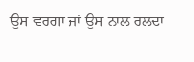ਉਸ ਵਰਗਾ ਜਾਂ ਉਸ ਨਾਲ ਰਲਦਾ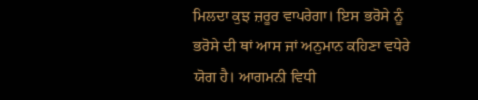ਮਿਲਦਾ ਕੁਝ ਜ਼ਰੂਰ ਵਾਪਰੇਗਾ। ਇਸ ਭਰੋਸੇ ਨੂੰ ਭਰੋਸੇ ਦੀ ਥਾਂ ਆਸ ਜਾਂ ਅਨੁਮਾਨ ਕਹਿਣਾ ਵਧੇਰੇ ਯੋਗ ਹੈ। ਆਗਮਨੀ ਵਿਧੀ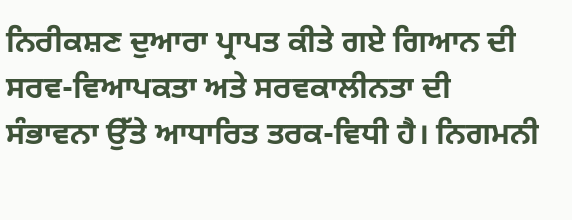ਨਿਰੀਕਸ਼ਣ ਦੁਆਰਾ ਪ੍ਰਾਪਤ ਕੀਤੇ ਗਏ ਗਿਆਨ ਦੀ ਸਰਵ-ਵਿਆਪਕਤਾ ਅਤੇ ਸਰਵਕਾਲੀਨਤਾ ਦੀ ਸੰਭਾਵਨਾ ਉੱਤੇ ਆਧਾਰਿਤ ਤਰਕ-ਵਿਧੀ ਹੈ। ਨਿਗਮਨੀ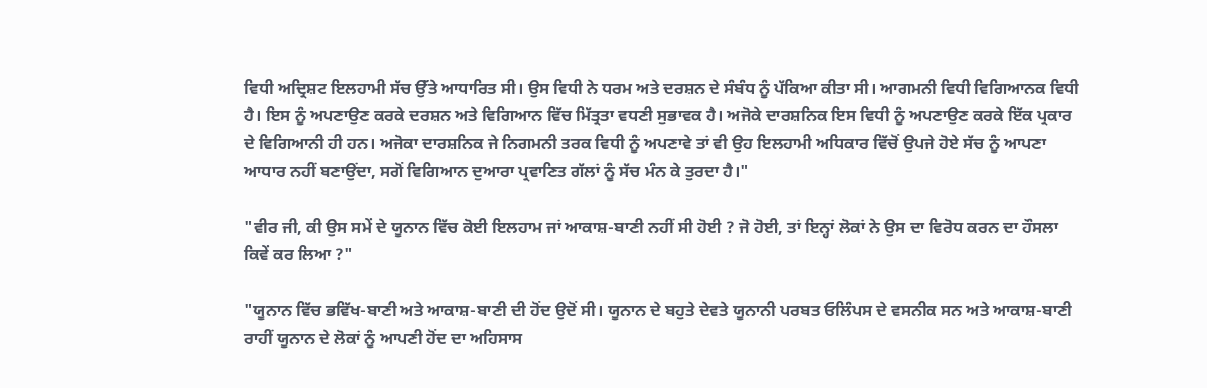ਵਿਧੀ ਅਦ੍ਰਿਸ਼ਟ ਇਲਹਾਮੀ ਸੱਚ ਉੱਤੇ ਆਧਾਰਿਤ ਸੀ। ਉਸ ਵਿਧੀ ਨੇ ਧਰਮ ਅਤੇ ਦਰਸ਼ਨ ਦੇ ਸੰਬੰਧ ਨੂੰ ਪੱਕਿਆ ਕੀਤਾ ਸੀ। ਆਗਮਨੀ ਵਿਧੀ ਵਿਗਿਆਨਕ ਵਿਧੀ ਹੈ। ਇਸ ਨੂੰ ਅਪਣਾਉਣ ਕਰਕੇ ਦਰਸ਼ਨ ਅਤੇ ਵਿਗਿਆਨ ਵਿੱਚ ਮਿੱਤ੍ਰਤਾ ਵਧਣੀ ਸੁਭਾਵਕ ਹੈ। ਅਜੋਕੇ ਦਾਰਸ਼ਨਿਕ ਇਸ ਵਿਧੀ ਨੂੰ ਅਪਣਾਉਣ ਕਰਕੇ ਇੱਕ ਪ੍ਰਕਾਰ ਦੇ ਵਿਗਿਆਨੀ ਹੀ ਹਨ। ਅਜੋਕਾ ਦਾਰਸ਼ਨਿਕ ਜੇ ਨਿਗਮਨੀ ਤਰਕ ਵਿਧੀ ਨੂੰ ਅਪਣਾਵੇ ਤਾਂ ਵੀ ਉਹ ਇਲਹਾਮੀ ਅਧਿਕਾਰ ਵਿੱਚੋਂ ਉਪਜੇ ਹੋਏ ਸੱਚ ਨੂੰ ਆਪਣਾ ਆਧਾਰ ਨਹੀਂ ਬਣਾਉਂਦਾ, ਸਗੋਂ ਵਿਗਿਆਨ ਦੁਆਰਾ ਪ੍ਰਵਾਣਿਤ ਗੱਲਾਂ ਨੂੰ ਸੱਚ ਮੰਨ ਕੇ ਤੁਰਦਾ ਹੈ।"

"ਵੀਰ ਜੀ, ਕੀ ਉਸ ਸਮੇਂ ਦੇ ਯੂਨਾਨ ਵਿੱਚ ਕੋਈ ਇਲਹਾਮ ਜਾਂ ਆਕਾਸ਼-ਬਾਣੀ ਨਹੀਂ ਸੀ ਹੋਈ ? ਜੋ ਹੋਈ, ਤਾਂ ਇਨ੍ਹਾਂ ਲੋਕਾਂ ਨੇ ਉਸ ਦਾ ਵਿਰੋਧ ਕਰਨ ਦਾ ਹੌਸਲਾ ਕਿਵੇਂ ਕਰ ਲਿਆ ?"

"ਯੂਨਾਨ ਵਿੱਚ ਭਵਿੱਖ-ਬਾਣੀ ਅਤੇ ਆਕਾਸ਼-ਬਾਣੀ ਦੀ ਹੋਂਦ ਉਦੋਂ ਸੀ। ਯੂਨਾਨ ਦੇ ਬਹੁਤੇ ਦੇਵਤੇ ਯੂਨਾਨੀ ਪਰਬਤ ਓਲਿੰਪਸ ਦੇ ਵਸਨੀਕ ਸਨ ਅਤੇ ਆਕਾਸ਼-ਬਾਣੀ ਰਾਹੀਂ ਯੂਨਾਨ ਦੇ ਲੋਕਾਂ ਨੂੰ ਆਪਣੀ ਹੋਂਦ ਦਾ ਅਹਿਸਾਸ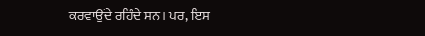ਕਰਵਾਉਂਦੇ ਰਹਿੰਦੇ ਸਨ। ਪਰ, ਇਸ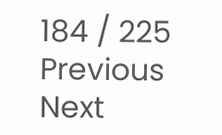184 / 225
Previous
Next